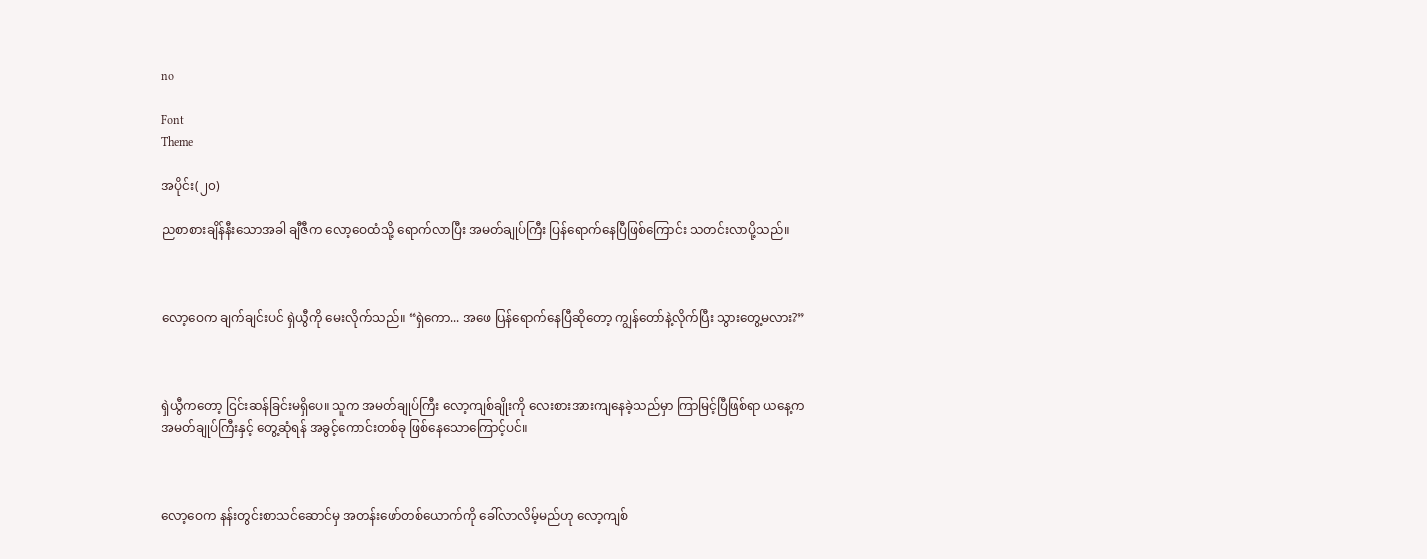no

Font
Theme

အပိုင်း(၂၀)

ညစာစားချိန်နီးသောအခါ ချီဇီက လော့ဝေထံသို့ ရောက်လာပြီး အမတ်ချုပ်ကြီး ပြန်ရောက်နေပြီဖြစ်ကြောင်း သတင်းလာပို့သည်။



လော့ဝေက ချက်ချင်းပင် ရှဲယွီကို မေးလိုက်သည်။ “ရှဲကော... အဖေ ပြန်ရောက်နေပြီဆိုတော့ ကျွန်တော်နဲ့လိုက်ပြီး သွားတွေ့မလား?”



ရှဲယွီကတော့ ငြင်းဆန်ခြင်းမရှိပေ။ သူက အမတ်ချုပ်ကြီး လော့ကျစ်ချိုးကို လေးစားအားကျနေခဲ့သည်မှာ ကြာမြင့်ပြီဖြစ်ရာ ယနေ့က အမတ်ချုပ်ကြီးနှင့် တွေ့ဆုံရန် အခွင့်ကောင်းတစ်ခု ဖြစ်နေသောကြောင့်ပင်။



လော့ဝေက နန်းတွင်းစာသင်ဆောင်မှ အတန်းဖော်တစ်ယောက်ကို ခေါ်လာလိမ့်မည်ဟု လော့ကျစ်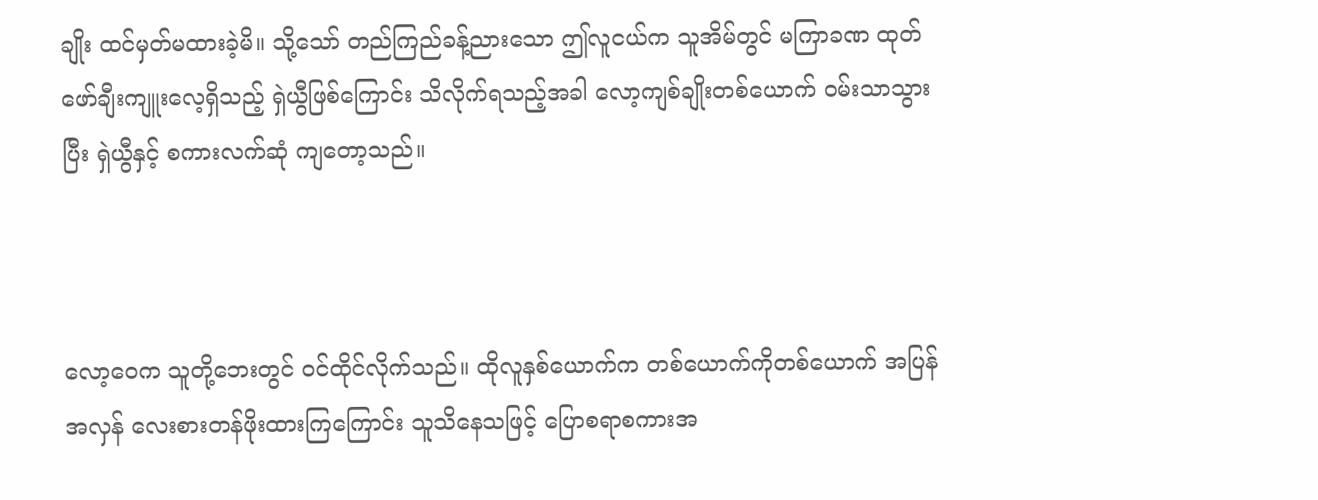ချိုး ထင်မှတ်မထားခဲ့မိ။ သို့သော် တည်ကြည်ခန့်ညားသော ဤလူငယ်က သူအိမ်တွင် မကြာခဏ ထုတ်ဖော်ချီးကျူးလေ့ရှိသည့် ရှဲယွီဖြစ်ကြောင်း သိလိုက်ရသည့်အခါ လော့ကျစ်ချိုးတစ်ယောက် ဝမ်းသာသွားပြီး ရှဲယွီနှင့် စကားလက်ဆုံ ကျတော့သည်။



လော့ဝေက သူတို့ဘေးတွင် ဝင်ထိုင်လိုက်သည်။ ထိုလူနှစ်ယောက်က တစ်ယောက်ကိုတစ်ယောက် အပြန်အလှန် လေးစားတန်ဖိုးထားကြကြောင်း သူသိနေသဖြင့် ပြောစရာစကားအ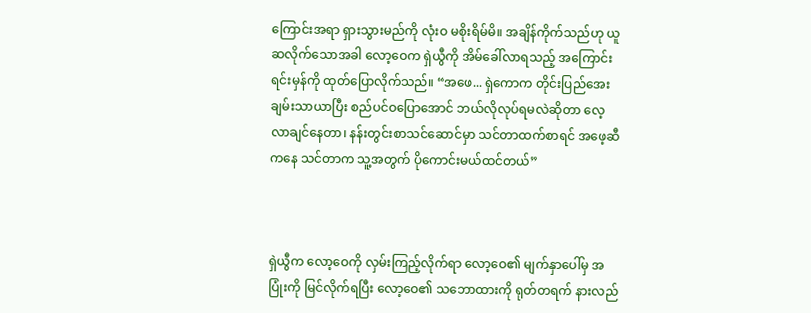ကြောင်းအရာ ရှားသွားမည်ကို လုံးဝ မစိုးရိမ်မိ။ အချိန်ကိုက်သည်ဟု ယူဆလိုက်သောအခါ လော့ဝေက ရှဲယွီကို အိမ်ခေါ်လာရသည့် အကြောင်းရင်းမှန်ကို ထုတ်ပြောလိုက်သည်။ “အဖေ... ရှဲကောက တိုင်းပြည်အေးချမ်းသာယာပြီး စည်ပင်ဝပြောအောင် ဘယ်လိုလုပ်ရမလဲဆိုတာ လေ့လာချင်နေတာ၊ နန်းတွင်းစာသင်ဆောင်မှာ သင်တာထက်စာရင် အဖေ့ဆီကနေ သင်တာက သူ့အတွက် ပိုကောင်းမယ်ထင်တယ်”



ရှဲယွီက လော့ဝေကို လှမ်းကြည့်လိုက်ရာ လော့ဝေ၏ မျက်နှာပေါ်မှ အပြုံးကို မြင်လိုက်ရပြီး လော့ဝေ၏ သဘောထားကို ရုတ်တရက် နားလည်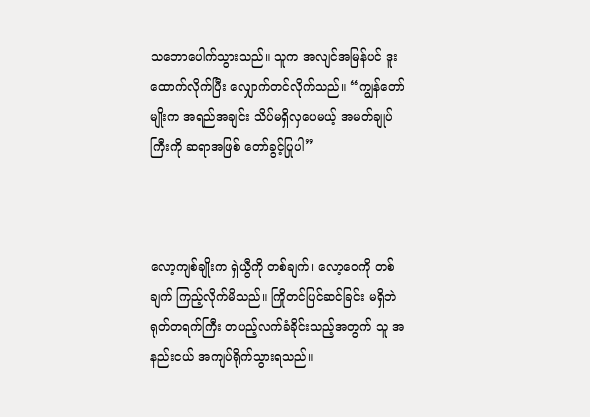သဘောပေါက်သွားသည်။ သူက အလျင်အမြန်ပင် ဒူးထောက်လိုက်ပြီး လျှောက်တင်လိုက်သည်။ “ကျွန်တော်မျိုးက အရည်အချင်း သိပ်မရှိလှပေမယ့် အမတ်ချုပ်ကြီးကို ဆရာအဖြစ် တော်ခွင့်ပြုပါ”



လော့ကျစ်ချိုးက ရှဲယွီကို တစ်ချက်၊ လော့ဝေကို တစ်ချက် ကြည့်လိုက်မိသည်။ ကြိုတင်ပြင်ဆင်ခြင်း မရှိဘဲ ရုတ်တရက်ကြီး တပည့်လက်ခံခိုင်းသည့်အတွက် သူ အနည်းငယ် အကျပ်ရိုက်သွားရသည်။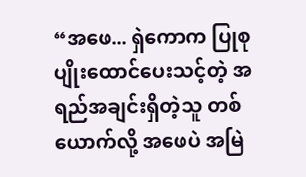“အဖေ... ရှဲကောက ပြုစုပျိုးထောင်ပေးသင့်တဲ့ အရည်အချင်းရှိတဲ့သူ တစ်ယောက်လို့ အဖေပဲ အမြဲ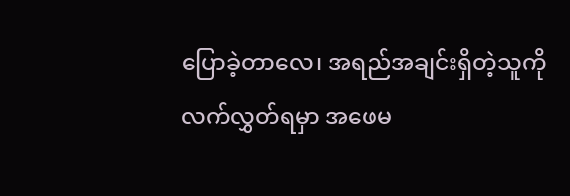ပြောခဲ့တာလေ၊ အရည်အချင်းရှိတဲ့သူကို လက်လွှတ်ရမှာ အဖေမ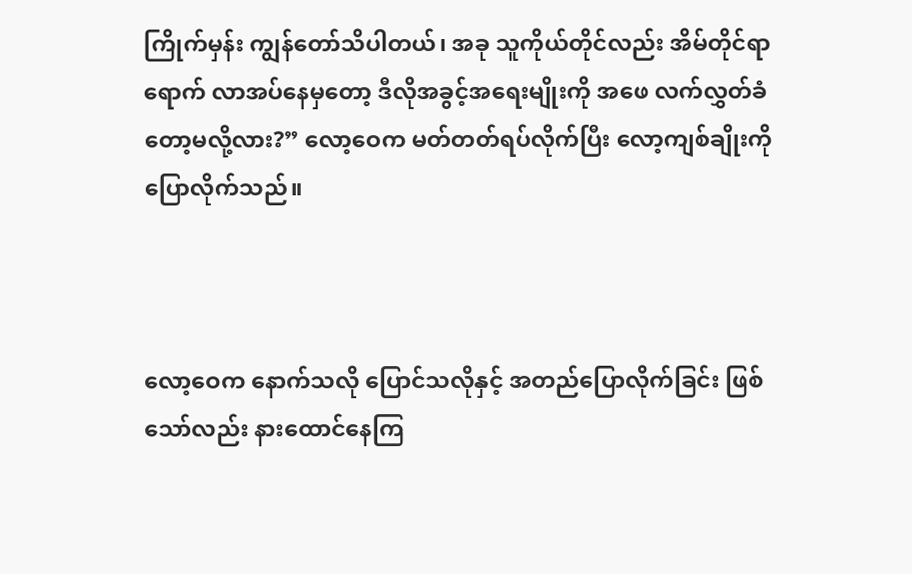ကြိုက်မှန်း ကျွန်တော်သိပါတယ်၊ အခု သူကိုယ်တိုင်လည်း အိမ်တိုင်ရာရောက် လာအပ်နေမှတော့ ဒီလိုအခွင့်အရေးမျိုးကို အဖေ လက်လွှတ်ခံတော့မလို့လား?” လော့ဝေက မတ်တတ်ရပ်လိုက်ပြီး လော့ကျစ်ချိုးကို ပြောလိုက်သည်။



လော့ဝေက နောက်သလို ပြောင်သလိုနှင့် အတည်ပြောလိုက်ခြင်း ဖြစ်သော်လည်း နားထောင်နေကြ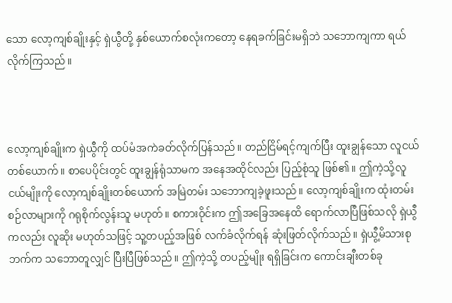သော လော့ကျစ်ချိုးနှင့် ရှဲယွီတို့ နှစ်ယောက်စလုံးကတော့ နေရခက်ခြင်းမရှိဘဲ သဘောကျကာ ရယ်လိုက်ကြသည်။



လော့ကျစ်ချိုးက ရှဲယွီကို ထပ်မံအကဲခတ်လိုက်ပြန်သည်။ တည်ငြိမ်ရင့်ကျက်ပြီး ထူးချွန်သော လူငယ်တစ်ယောက်။ စာပေပိုင်းတွင် ထူးချွန်ရုံသာမက အနေအထိုင်လည်း ပြည့်စုံသူ ဖြစ်၏။ ဤကဲ့သို့လူငယ်မျိုးကို လော့ကျစ်ချိုးတစ်ယောက် အမြဲတမ်း သဘောကျခဲ့ဖူးသည်။ လော့ကျစ်ချိုးက ထုံးတမ်းစဉ်လာများကို ဂရုစိုက်လွန်းသူ မဟုတ်။ စကားဝိုင်းက ဤအခြေအနေထိ ရောက်လာပြီဖြစ်သလို ရှဲယွီကလည်း လူဆိုး မဟုတ်သဖြင့် သူ့တပည့်အဖြစ် လက်ခံလိုက်ရန် ဆုံးဖြတ်လိုက်သည်။ ရှဲယွီ့မိသားစုဘက်က သဘောတူလျှင် ပြီးပြီဖြစ်သည်။ ဤကဲ့သို့ တပည့်မျိုး ရရှိခြင်းက ကောင်းချီးတစ်ခု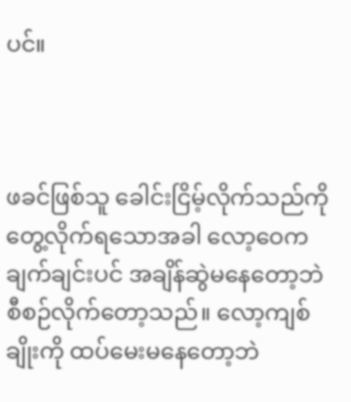ပင်။



ဖခင်ဖြစ်သူ ခေါင်းငြိမ့်လိုက်သည်ကို တွေ့လိုက်ရသောအခါ လော့ဝေက ချက်ချင်းပင် အချိန်ဆွဲမနေတော့ဘဲ စီစဉ်လိုက်တော့သည်။ လော့ကျစ်ချိုးကို ထပ်မေးမနေတော့ဘဲ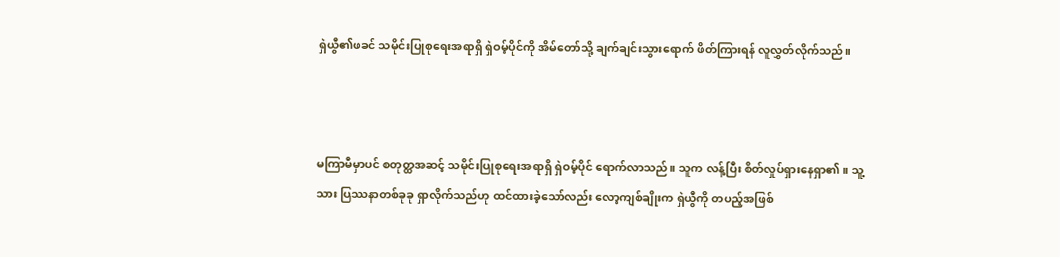ရှဲယွီ၏ဖခင် သမိုင်းပြုစုရေးအရာရှိ ရှဲဝမ့်ပိုင်ကို အိမ်တော်သို့ ချက်ချင်းသွားရောက် ဖိတ်ကြားရန် လူလွှတ်လိုက်သည်။



မကြာမီမှာပင် စတုတ္ထအဆင့် သမိုင်းပြုစုရေးအရာရှိ ရှဲဝမ့်ပိုင် ရောက်လာသည်။ သူက လန့်ပြီး စိတ်လှုပ်ရှားနေရှာ၏။ သူ့သား ပြဿနာတစ်ခုခု ရှာလိုက်သည်ဟု ထင်ထားခဲ့သော်လည်း လော့ကျစ်ချိုးက ရှဲယွီကို တပည့်အဖြစ်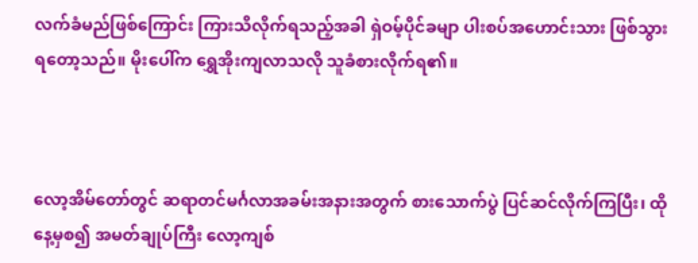လက်ခံမည်ဖြစ်ကြောင်း ကြားသိလိုက်ရသည့်အခါ ရှဲဝမ့်ပိုင်ခမျာ ပါးစပ်အဟောင်းသား ဖြစ်သွားရတော့သည်။ မိုးပေါ်က ရွှေအိုးကျလာသလို သူခံစားလိုက်ရ၏။



လော့အိမ်တော်တွင် ဆရာတင်မင်္ဂလာအခမ်းအနားအတွက် စားသောက်ပွဲ ပြင်ဆင်လိုက်ကြပြီး၊ ထိုနေ့မှစ၍ အမတ်ချုပ်ကြီး လော့ကျစ်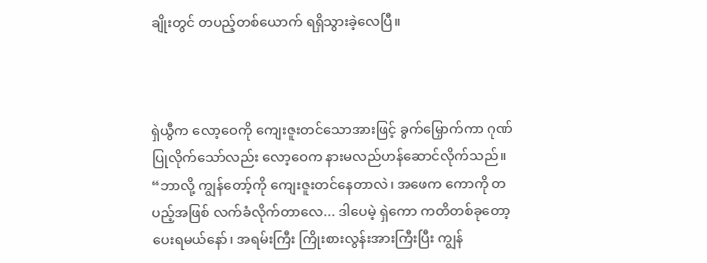ချိုးတွင် တပည့်တစ်ယောက် ရရှိသွားခဲ့လေပြီ။



ရှဲယွီက လော့ဝေကို ကျေးဇူးတင်သောအားဖြင့် ခွက်မြှောက်ကာ ဂုဏ်ပြုလိုက်သော်လည်း လော့ဝေက နားမလည်ဟန်ဆောင်လိုက်သည်။ “ဘာလို့ ကျွန်တော့်ကို ကျေးဇူးတင်နေတာလဲ၊ အဖေက ကောကို တပည့်အဖြစ် လက်ခံလိုက်တာလေ... ဒါပေမဲ့ ရှဲကော ကတိတစ်ခုတော့ ပေးရမယ်နော်၊ အရမ်းကြီး ကြိုးစားလွန်းအားကြီးပြီး ကျွန်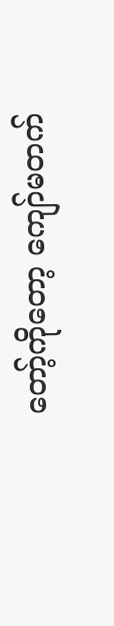တော့်ကိုတော့ ကျော်မတက်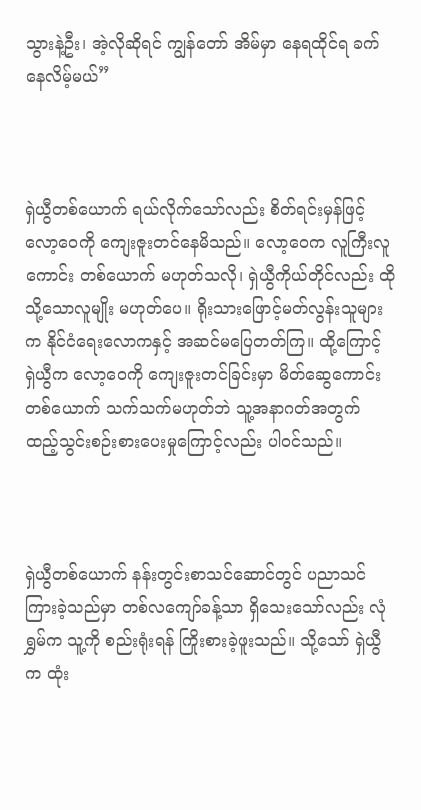သွားနဲ့ဦး၊ အဲ့လိုဆိုရင် ကျွန်တော် အိမ်မှာ နေရထိုင်ရ ခက်နေလိမ့်မယ်”



ရှဲယွီတစ်ယောက် ရယ်လိုက်သော်လည်း စိတ်ရင်းမှန်ဖြင့် လော့ဝေကို ကျေးဇူးတင်နေမိသည်။ လော့ဝေက လူကြီးလူကောင်း တစ်ယောက် မဟုတ်သလို၊ ရှဲယွီကိုယ်တိုင်လည်း ထိုသို့သောလူမျိုး မဟုတ်ပေ။ ရိုးသားဖြောင့်မတ်လွန်းသူများက နိုင်ငံရေးလောကနှင့် အဆင်မပြေတတ်ကြ။ ထို့ကြောင့် ရှဲယွီက လော့ဝေကို ကျေးဇူးတင်ခြင်းမှာ မိတ်ဆွေကောင်းတစ်ယောက် သက်သက်မဟုတ်ဘဲ သူ့အနာဂတ်အတွက် ထည့်သွင်းစဉ်းစားပေးမှုကြောင့်လည်း ပါဝင်သည်။



ရှဲယွီတစ်ယောက် နန်းတွင်းစာသင်ဆောင်တွင် ပညာသင်ကြားခဲ့သည်မှာ တစ်လကျော်ခန့်သာ ရှိသေးသော်လည်း လုံရွှမ်က သူ့ကို စည်းရုံးရန် ကြိုးစားခဲ့ဖူးသည်။ သို့သော် ရှဲယွီက ထုံး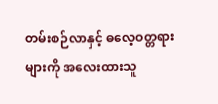တမ်းစဉ်လာနှင့် ဓလေ့ဝတ္တရားများကို အလေးထားသူ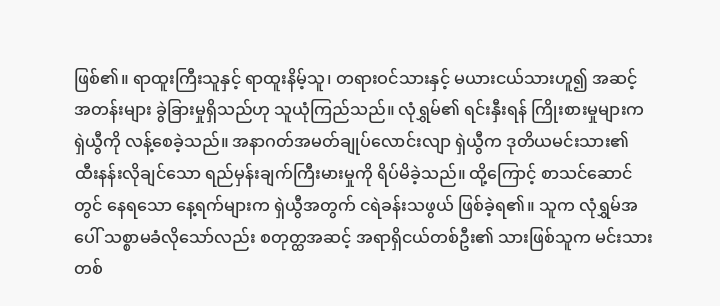ဖြစ်၏။ ရာထူးကြီးသူနှင့် ရာထူးနိမ့်သူ၊ တရားဝင်သားနှင့် မယားငယ်သားဟူ၍ အဆင့်အတန်းများ ခွဲခြားမှုရှိသည်ဟု သူယုံကြည်သည်။ လုံရွှမ်၏ ရင်းနှီးရန် ကြိုးစားမှုများက ရှဲယွီကို လန့်စေခဲ့သည်။ အနာဂတ်အမတ်ချုပ်လောင်းလျာ ရှဲယွီက ဒုတိယမင်းသား၏ ထီးနန်းလိုချင်သော ရည်မှန်းချက်ကြီးမားမှုကို ရိပ်မိခဲ့သည်။ ထို့ကြောင့် စာသင်ဆောင်တွင် နေရသော နေ့ရက်များက ရှဲယွီအတွက် ငရဲခန်းသဖွယ် ဖြစ်ခဲ့ရ၏။ သူက လုံရွှမ်အပေါ် သစ္စာမခံလိုသော်လည်း စတုတ္ထအဆင့် အရာရှိငယ်တစ်ဦး၏ သားဖြစ်သူက မင်းသားတစ်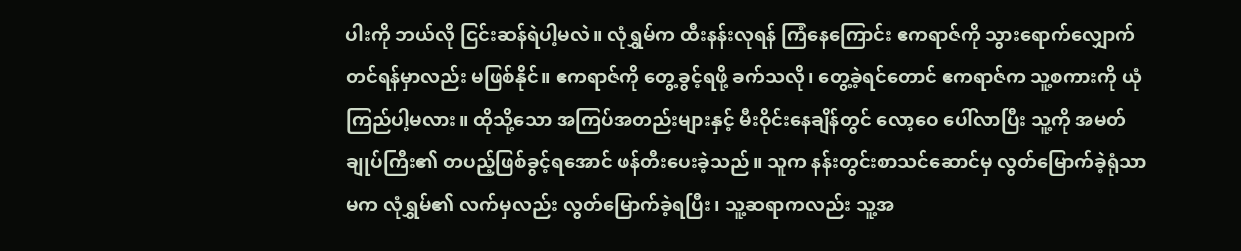ပါးကို ဘယ်လို ငြင်းဆန်ရဲပါ့မလဲ။ လုံရွှမ်က ထီးနန်းလုရန် ကြံနေကြောင်း ဧကရာဇ်ကို သွားရောက်လျှောက်တင်ရန်မှာလည်း မဖြစ်နိုင်။ ဧကရာဇ်ကို တွေ့ခွင့်ရဖို့ ခက်သလို၊ တွေ့ခဲ့ရင်တောင် ဧကရာဇ်က သူ့စကားကို ယုံကြည်ပါ့မလား။ ထိုသို့သော အကြပ်အတည်းများနှင့် မီးဝိုင်းနေချိန်တွင် လော့ဝေ ပေါ်လာပြီး သူ့ကို အမတ်ချုပ်ကြီး၏ တပည့်ဖြစ်ခွင့်ရအောင် ဖန်တီးပေးခဲ့သည်။ သူက နန်းတွင်းစာသင်ဆောင်မှ လွတ်မြောက်ခဲ့ရုံသာမက လုံရွှမ်၏ လက်မှလည်း လွတ်မြောက်ခဲ့ရပြီး၊ သူ့ဆရာကလည်း သူ့အ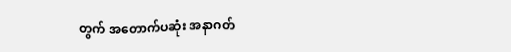တွက် အတောက်ပဆုံး အနာဂတ်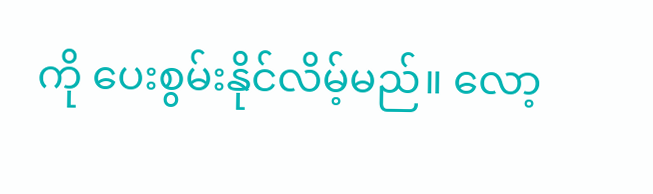ကို ပေးစွမ်းနိုင်လိမ့်မည်။ လော့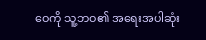ဝေကို သူ့ဘဝ၏ အရေးအပါဆုံး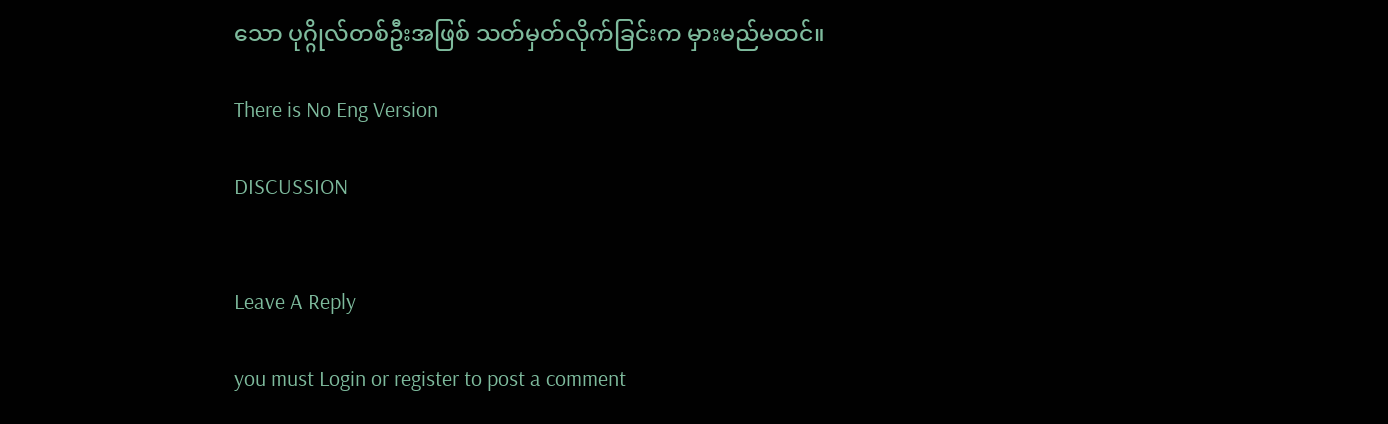သော ပုဂ္ဂိုလ်တစ်ဦးအဖြစ် သတ်မှတ်လိုက်ခြင်းက မှားမည်မထင်။

There is No Eng Version

DISCUSSION


Leave A Reply

you must Login or register to post a comment